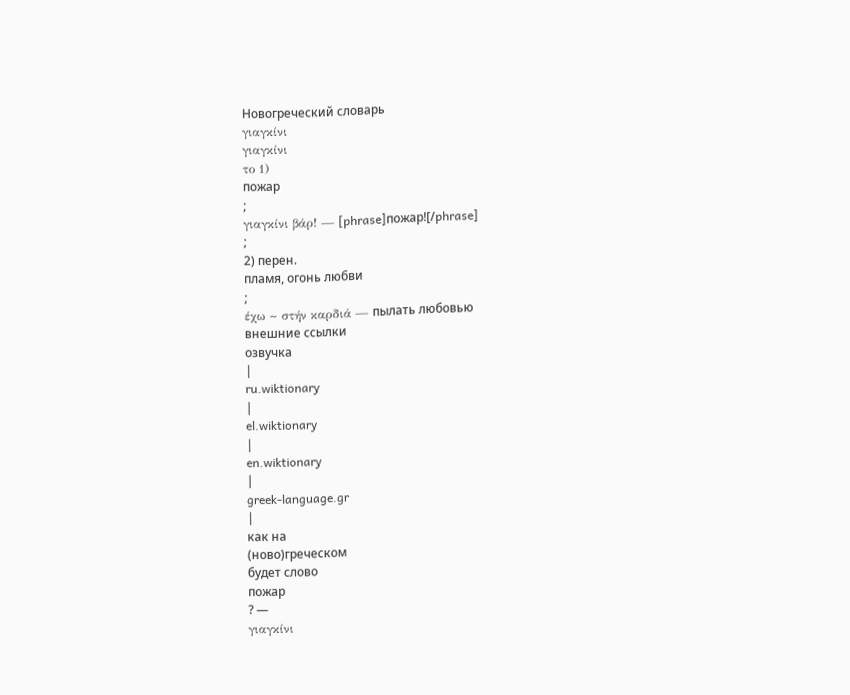Новогреческий словарь
γιαγκίνι
γιαγκίνι
το 1)
пожар
;
γιαγκίνι βάρ! — [phrase]пожар![/phrase]
;
2) перен.
пламя, огонь любви
;
έχω ~ στήν καρδιά — пылать любовью
внешние ссылки
озвучка
|
ru.wiktionary
|
el.wiktionary
|
en.wiktionary
|
greek-language.gr
|
как на
(ново)греческом
будет слово
пожар
? —
γιαγκίνι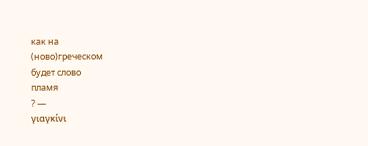как на
(ново)греческом
будет слово
пламя
? —
γιαγκίνι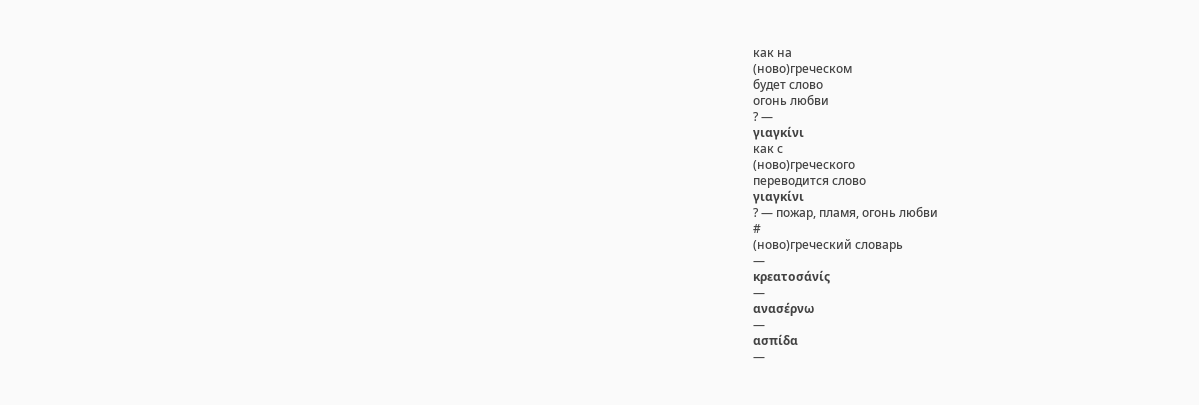как на
(ново)греческом
будет слово
огонь любви
? —
γιαγκίνι
как с
(ново)греческого
переводится слово
γιαγκίνι
? — пожар, пламя, огонь любви
#
(ново)греческий словарь
—
κρεατοσάνίς
—
ανασέρνω
—
ασπίδα
—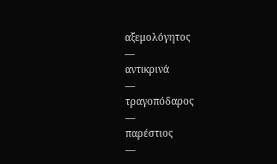αξεμολόγητος
—
αντικρινά
—
τραγοπόδαρος
—
παρέστιος
—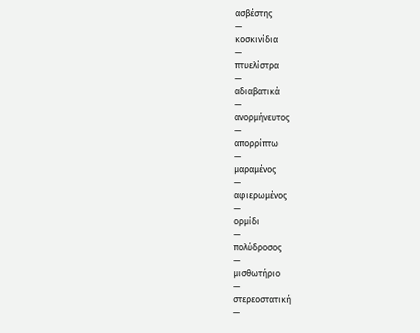ασβέστης
—
κοσκινίδια
—
πτυελίστρα
—
αδιαβατικά
—
ανορμήνευτος
—
απορρίπτω
—
μαραμένος
—
αφιερωμένος
—
ορμίδι
—
πολύδροσος
—
μισθωτήριο
—
στερεοστατική
—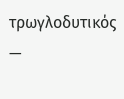τρωγλοδυτικός
—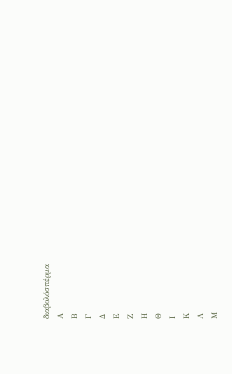διαβολόσπέρμα
Α
Β
Γ
Δ
Ε
Ζ
Η
Θ
Ι
Κ
Λ
Μ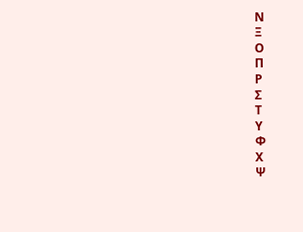Ν
Ξ
Ο
Π
Ρ
Σ
Τ
Υ
Φ
Χ
Ψ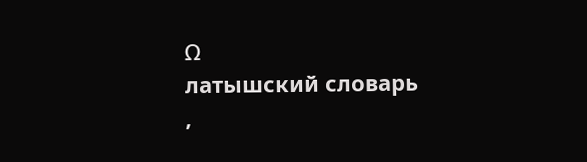Ω
латышский словарь
,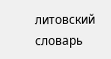литовский словарь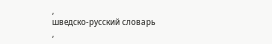,
шведско-русский словарь
,